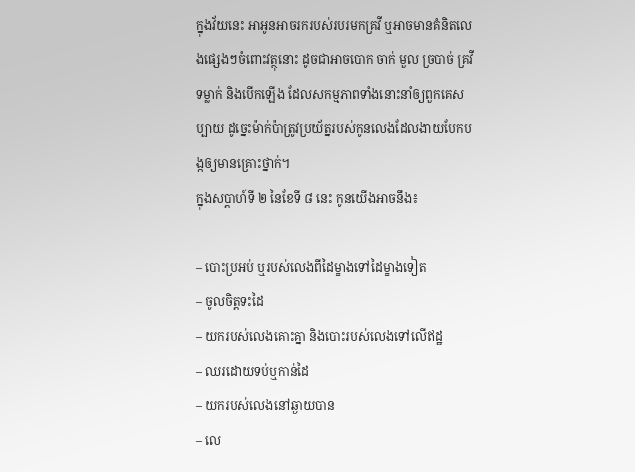ក្នុងវ័យនេះ អាអូនអាចរករបស់របរមកគ្រវី ឬអាចមានគំនិតលេងផ្សេងៗចំពោះវត្ថុនោះ ដូចជាអាចបោក ចាក់ មួល ច្របាច់ គ្រវី ទម្លាក់ និងបើកឡើង ដែលសកម្មភាពទាំងនោះនាំឲ្យពួកគេសប្បាយ ដូច្នេះម៉ាក់ប៉ាត្រូវប្រយ័ត្នរបស់កូនលេងដែលងាយបែកបង្កឲ្យមានគ្រោះថ្នាក់។
ក្នុងសប្ដាហ៍ទី ២ នៃខែទី ៨ នេះ កូនយើងអាចនឹង៖

– បោះប្រអប់ ឬរបស់លេងពីដៃម្ខាងទៅដៃម្ខាងទៀត
– ចូលចិត្តទះដៃ
– យករបស់លេងគោះគ្នា និងបោះរបស់លេងទៅលើឥដ្ឋ
– ឈរដោយទប់ឬកាន់ដៃ
– យករបស់លេងនៅឆ្ងាយបាន
– លេ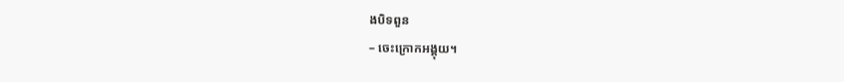ងបិទពួន
– ចេះក្រោកអង្គុយ។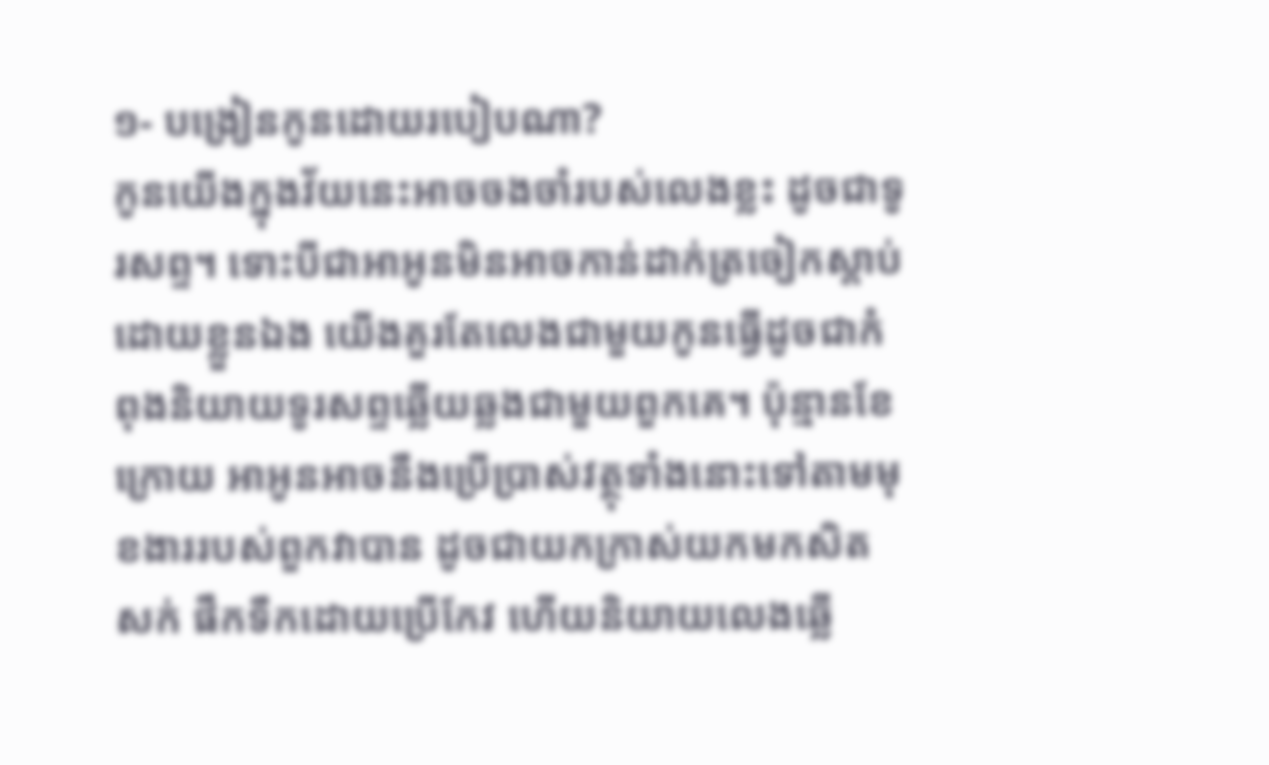១- បង្រៀនកូនដោយរបៀបណា?
កូនយើងក្នុងវ័យនេះអាចចងចាំរបស់លេងខ្លះ ដូចជាទូរសព្ទ។ ទោះបីជាអាអូនមិនអាចកាន់ដាក់ត្រចៀកស្តាប់ដោយខ្លួនឯង យើងគួរតែលេងជាមួយកូនធ្វើដូចជាកំពុងនិយាយទូរសព្ទឆ្លើយឆ្លងជាមួយពួកគេ។ ប៉ុន្មានខែក្រោយ អាអូនអាចនឹងប្រើប្រាស់វត្ថុទាំងនោះទៅតាមមុខងាររបស់ពួកវាបាន ដូចជាយកក្រាស់យកមកសិតសក់ ផឹកទឹកដោយប្រើកែវ ហើយនិយាយលេងឆ្លើ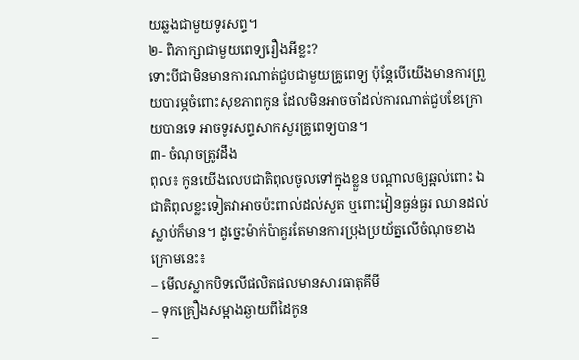យឆ្លងជាមួយទូរសព្ទ។
២- ពិភាក្សាជាមួយពេទ្យរឿងអីខ្លះ?
ទោះបីជាមិនមានការណាត់ជួបជាមួយគ្រូពេទ្យ ប៉ុន្តែបើយើងមានការព្រួយបារម្ភចំពោះសុខភាពកូន ដែលមិនអាចចាំដល់ការណាត់ជួបខែក្រោយបានទេ អាចទូរសព្ទសាកសួរគ្រូពេទ្យបាន។
៣- ចំណុចត្រូវដឹង
ពុល៖ កូនយើងលេបជាតិពុលចូលទៅក្នុងខ្លួន បណ្តាលឲ្យឆ្អល់ពោះ ឯជាតិពុលខ្លះទៀតវាអាចប៉ះពាល់ដល់សួត ឬពោះវៀនធ្ងន់ធ្ងរ ឈានដល់ស្លាប់ក៏មាន។ ដូច្នេះម៉ាក់ប៉ាគួរតែមានការប្រុងប្រយ័ត្នលើចំណុចខាងក្រោមនេះ៖
– មើលស្លាកបិទលើផលិតផលមានសារធាតុគីមី
– ទុកគ្រឿងសម្អាងឆ្ងាយពីដៃកូន
–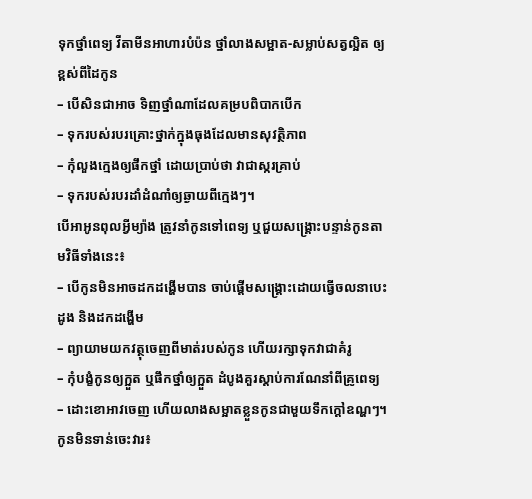ទុកថ្នាំពេទ្យ វីតាមីនអាហារបំប៉ន ថ្នាំលាងសម្អាត-សម្លាប់សត្វល្អិត ឲ្យខ្ពស់ពីដៃកូន
– បើសិនជាអាច ទិញថ្នាំណាដែលគម្របពិបាកបើក
– ទុករបស់របរគ្រោះថ្នាក់ក្នុងធុងដែលមានសុវត្ថិភាព
– កុំលួងក្មេងឲ្យផឹកថ្នាំ ដោយប្រាប់ថា វាជាស្ករគ្រាប់
– ទុករបស់របរដាំដំណាំឲ្យឆ្ងាយពីក្មេងៗ។
បើអាអូនពុលអ្វីម្យ៉ាង ត្រូវនាំកូនទៅពេទ្យ ឬជួយសង្រ្គោះបន្ទាន់កូនតាមវិធីទាំងនេះ៖
– បើកូនមិនអាចដកដង្ហើមបាន ចាប់ផ្តើមសង្គ្រោះដោយធ្វើចលនាបេះដូង និងដកដង្ហើម
– ព្យាយាមយកវត្ថុចេញពីមាត់របស់កូន ហើយរក្សាទុកវាជាគំរូ
– កុំបង្ខំកូនឲ្យក្អួត ឬផឹកថ្នាំឲ្យក្អួត ដំបូងគួរស្តាប់ការណែនាំពីគ្រូពេទ្យ
– ដោះខោអាវចេញ ហើយលាងសម្អាតខ្លួនកូនជាមួយទឹកក្តៅឧណ្ហៗ។
កូនមិនទាន់ចេះវារ៖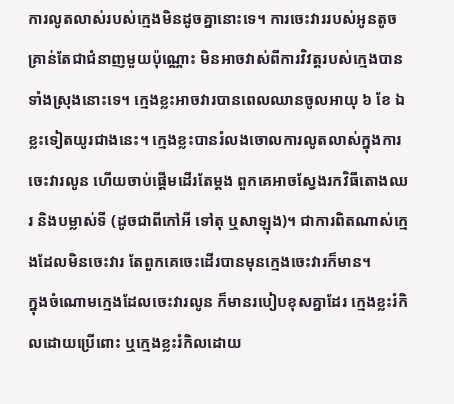ការលូតលាស់របស់ក្មេងមិនដូចគ្នានោះទេ។ ការចេះវាររបស់អូនតូចគ្រាន់តែជាជំនាញមួយប៉ុណ្ណោះ មិនអាចវាស់ពីការវិវត្តរបស់ក្មេងបានទាំងស្រុងនោះទេ។ ក្មេងខ្លះអាចវារបានពេលឈានចូលអាយុ ៦ ខែ ឯខ្លះទៀតយូរជាងនេះ។ ក្មេងខ្លះបានរំលងចោលការលូតលាស់ក្នុងការចេះវារលូន ហើយចាប់ផ្តើមដើរតែម្តង ពួកគេអាចស្វែងរកវិធីតោងឈរ និងបម្លាស់ទី (ដូចជាពីកៅអី ទៅតុ ឬសាឡុង)។ ជាការពិតណាស់ក្មេងដែលមិនចេះវារ តែពួកគេចេះដើរបានមុនក្មេងចេះវារក៏មាន។
ក្នុងចំណោមក្មេងដែលចេះវារលូន ក៏មានរបៀបខុសគ្នាដែរ ក្មេងខ្លះរំកិលដោយប្រើពោះ ឬក្មេងខ្លះរំកិលដោយ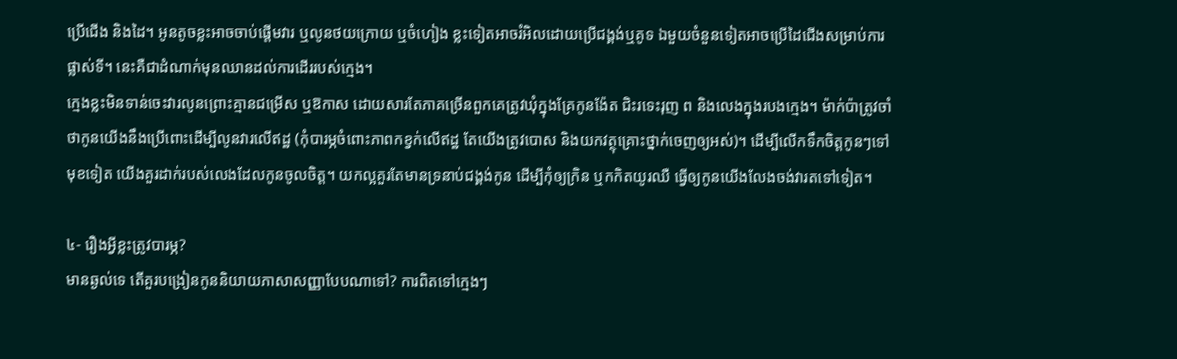ប្រើជើង និងដៃ។ អូនតូចខ្លះអាចចាប់ផ្តើមវារ ឬលូនថយក្រោយ ឬចំហៀង ខ្លះទៀតអាចរំអិលដោយប្រើជង្គង់ឬគូទ ឯមួយចំនួនទៀតអាចប្រើដៃជើងសម្រាប់ការផ្លាស់ទី។ នេះគឺជាដំណាក់មុនឈានដល់ការដើររបស់ក្មេង។
ក្មេងខ្លះមិនទាន់ចេះវារលូនព្រោះគ្មានជម្រើស ឬឱកាស ដោយសារតែភាគច្រើនពួកគេត្រូវឃុំក្នុងគ្រែកូនង៉ែត ជិះរទេះរុញ ព និងលេងក្នុងរបងក្មេង។ ម៉ាក់ប៉ាត្រូវចាំថាកូនយើងនឹងប្រើពោះដើម្បីលូនវារលើឥដ្ឋ (កុំបារម្ភចំពោះភាពកខ្វក់លើឥដ្ឋ តែយើងត្រូវបោស និងយកវត្ថុគ្រោះថ្នាក់ចេញឲ្យអស់)។ ដើម្បីលើកទឹកចិត្តកូនៗទៅមុខទៀត យើងគួរដាក់របស់លេងដែលកូនចូលចិត្ត។ យកល្អគួរតែមានទ្រនាប់ជង្គង់កូន ដើម្បីកុំឲ្យក្រិន ឬកកិតយូរឈឺ ធ្វើឲ្យកូនយើងលែងចង់វារតទៅទៀត។

៤- រឿងអ្វីខ្លះត្រូវបារម្ភ?
មានឆ្ងល់ទេ តើគួរបង្រៀនកូននិយាយភាសាសញ្ញាបែបណាទៅ? ការពិតទៅក្មេងៗ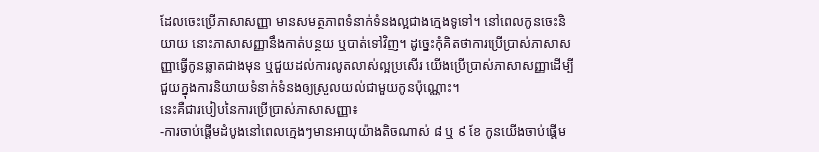ដែលចេះប្រើភាសាសញ្ញា មានសមត្ថភាពទំនាក់ទំនងល្អជាងក្មេងទូទៅ។ នៅពេលកូនចេះនិយាយ នោះភាសាសញ្ញានឹងកាត់បន្ថយ ឬបាត់ទៅវិញ។ ដូច្នេះកុំគិតថាការប្រើប្រាស់ភាសាសញ្ញាធ្វើកូនឆ្លាតជាងមុន ឬជួយដល់ការលូតលាស់ល្អប្រសើរ យើងប្រើប្រាស់ភាសាសញ្ញាដើម្បីជួយក្នុងការនិយាយទំនាក់ទំនងឲ្យស្រួលយល់ជាមួយកូនប៉ុណ្ណោះ។
នេះគឺជារបៀបនៃការប្រើប្រាស់ភាសាសញ្ញា៖
-ការចាប់ផ្តើមដំបូងនៅពេលក្មេងៗមានអាយុយ៉ាងតិចណាស់ ៨ ឬ ៩ ខែ កូនយើងចាប់ផ្តើម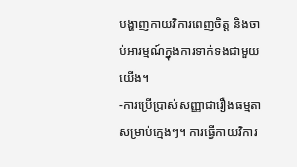បង្ហាញកាយវិការពេញចិត្ត និងចាប់អារម្មណ៍ក្នុងការទាក់ទងជាមួយយើង។
-ការប្រើប្រាស់សញ្ញាជារឿងធម្មតាសម្រាប់ក្មេងៗ។ ការធ្វើកាយវិការ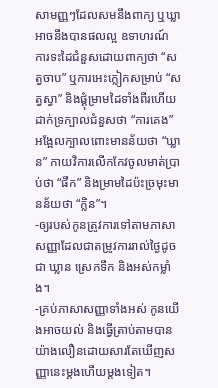សាមញ្ញៗដែលសមនឹងពាក្យ ឬឃ្លាអាចនឹងបានផលល្អ ឧទាហរណ៍ ការទះដៃជំនួសដោយពាក្យថា “សត្វចាប” ឬការអេះក្លៀកសម្រាប់ “សត្វស្វា” និងផ្គុំម្រាមដៃទាំងពីរហើយដាក់ទ្រក្បាលជំនួសថា “ការគេង” អង្អែលក្បាលពោះមានន័យថា “ឃ្លាន” កាយវិការលើកកែវចូលមាត់ប្រាប់ថា “ផឹក” និងម្រាមដៃប៉ះច្រមុះមានន័យថា “ក្លិន”។
-ឲ្យរបស់កូនត្រូវការទៅតាមភាសាសញ្ញាដែលជាតម្រូវការរាល់ថ្ងៃដូចជា ឃ្លាន ស្រេកទឹក និងអស់កម្លាំង។
-គ្រប់ភាសាសញ្ញាទាំងអស់ កូនយើងអាចយល់ និងធ្វើត្រាប់តាមបានយ៉ាងលឿនដោយសារតែឃើញសញ្ញានេះម្តងហើយម្តងទៀត។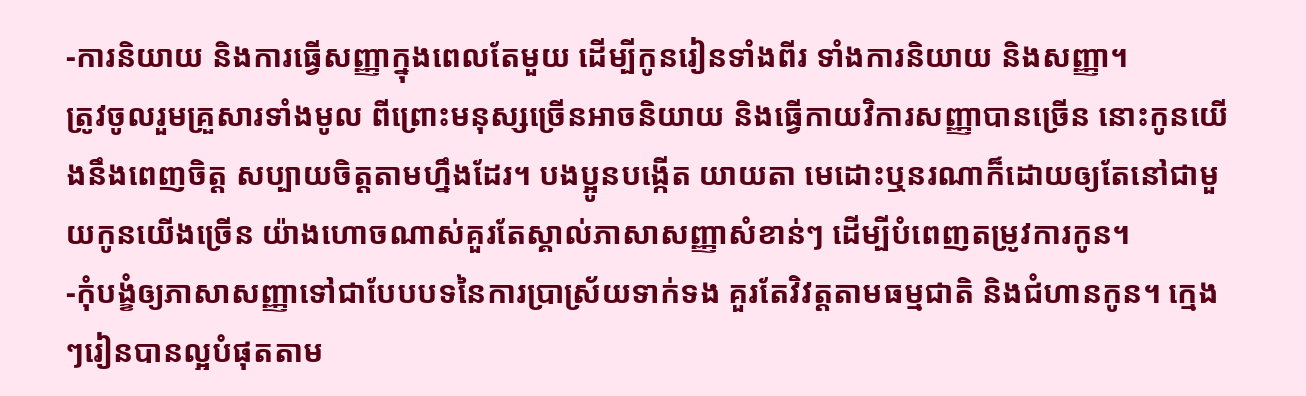-ការនិយាយ និងការធ្វើសញ្ញាក្នុងពេលតែមួយ ដើម្បីកូនរៀនទាំងពីរ ទាំងការនិយាយ និងសញ្ញា។
ត្រូវចូលរួមគ្រួសារទាំងមូល ពីព្រោះមនុស្សច្រើនអាចនិយាយ និងធ្វើកាយវិការសញ្ញាបានច្រើន នោះកូនយើងនឹងពេញចិត្ត សប្បាយចិត្តតាមហ្នឹងដែរ។ បងប្អូនបង្កើត យាយតា មេដោះឬនរណាក៏ដោយឲ្យតែនៅជាមួយកូនយើងច្រើន យ៉ាងហោចណាស់គួរតែស្គាល់ភាសាសញ្ញាសំខាន់ៗ ដើម្បីបំពេញតម្រូវការកូន។
-កុំបង្ខំឲ្យភាសាសញ្ញាទៅជាបែបបទនៃការប្រាស្រ័យទាក់ទង គួរតែវិវត្តតាមធម្មជាតិ និងជំហានកូន។ ក្មេងៗរៀនបានល្អបំផុតតាម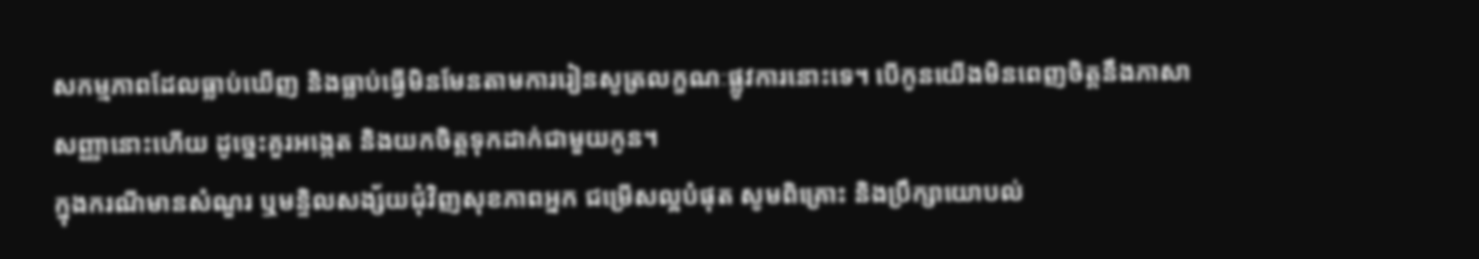សកម្មភាពដែលធ្លាប់ឃើញ និងធ្លាប់ធ្វើមិនមែនតាមការរៀនសូត្រលក្ខណៈផ្លូវការនោះទេ។ បើកូនយើងមិនពេញចិត្តនឹងភាសាសញ្ញានោះហើយ ដូច្នេះគួរអង្កេត និងយកចិត្តទុកដាក់ជាមួយកូន។
ក្នុងករណីមានសំណួរ ឬមន្ទិលសង្ស័យជុំវិញសុខភាពអ្នក ជម្រើសល្អបំផុត សូមពិគ្រោះ និងប្រឹក្សាយោបល់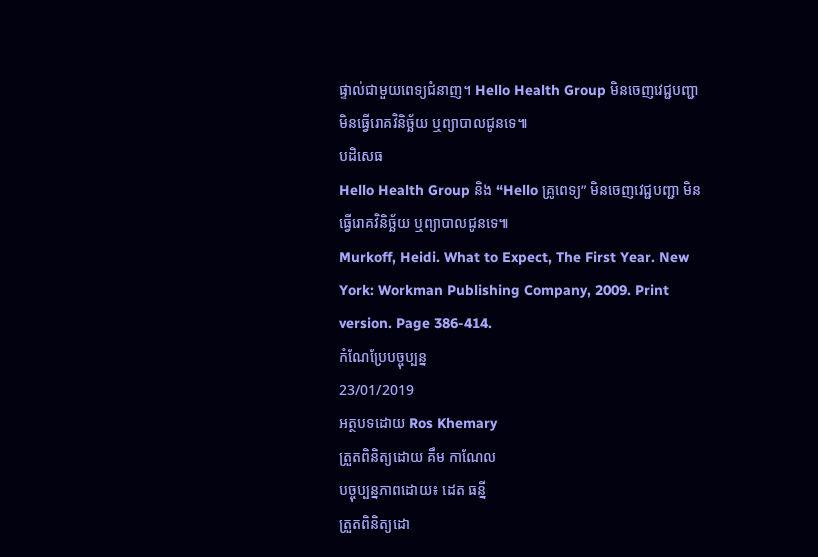ផ្ទាល់ជាមួយពេទ្យជំនាញ។ Hello Health Group មិនចេញវេជ្ជបញ្ជា មិនធ្វើរោគវិនិច្ឆ័យ ឬព្យាបាលជូនទេ៕
បដិសេធ
Hello Health Group និង “Hello គ្រូពេទ្យ” មិនចេញវេជ្ជបញ្ជា មិនធ្វើរោគវិនិច្ឆ័យ ឬព្យាបាលជូនទេ៕
Murkoff, Heidi. What to Expect, The First Year. New York: Workman Publishing Company, 2009. Print version. Page 386-414.
កំណែប្រែបច្ចុប្បន្ន
23/01/2019
អត្ថបទដោយ Ros Khemary
ត្រួតពិនិត្យដោយ គឹម កាណែល
បច្ចុប្បន្នភាពដោយ៖ ដេត ធន្នី
ត្រួតពិនិត្យដោ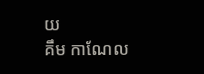យ
គឹម កាណែល